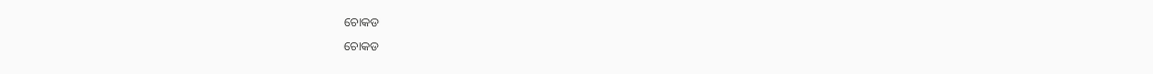ଚୋକଡ
ଚୋକଡ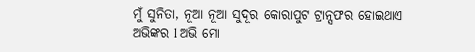ମୁଁ ସୁନିତା, ନୂଆ ନୂଆ ସୁଦୂର କୋରାପୁଟ ଟ୍ରାନ୍ସଫର ହୋଇଥାଏ ଅଭିଙ୍କର l ଅଭି ମୋ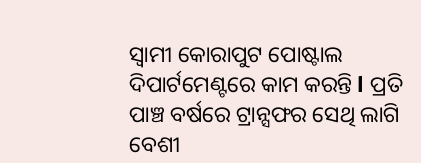ସ୍ୱାମୀ କୋରାପୁଟ ପୋଷ୍ଟାଲ ଦିପାର୍ଟମେଣ୍ଟରେ କାମ କରନ୍ତି l ପ୍ରତି ପାଞ୍ଚ ବର୍ଷରେ ଟ୍ରାନ୍ସଫର ସେଥି ଲାଗି ବେଶୀ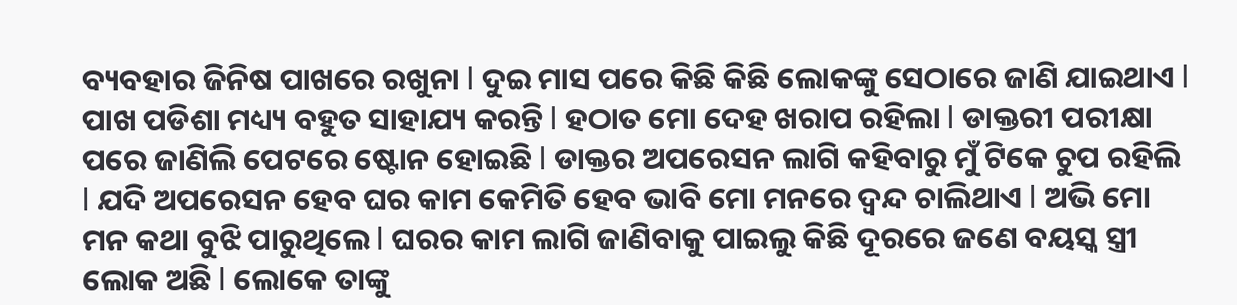ବ୍ୟବହାର ଜିନିଷ ପାଖରେ ରଖୁନା l ଦୁଇ ମାସ ପରେ କିଛି କିଛି ଲୋକଙ୍କୁ ସେଠାରେ ଜାଣି ଯାଇଥାଏ l ପାଖ ପଡିଶା ମଧ୍ୟ୍ୟ ବହୁତ ସାହାଯ୍ୟ କରନ୍ତି l ହଠାତ ମୋ ଦେହ ଖରାପ ରହିଲା l ଡାକ୍ତରୀ ପରୀକ୍ଷା ପରେ ଜାଣିଲି ପେଟରେ ଷ୍ଟୋନ ହୋଇଛି l ଡାକ୍ତର ଅପରେସନ ଲାଗି କହିବାରୁ ମୁଁ ଟିକେ ଚୁପ ରହିଲି l ଯଦି ଅପରେସନ ହେବ ଘର କାମ କେମିତି ହେବ ଭାବି ମୋ ମନରେ ଦ୍ଵନ୍ଦ ଚାଲିଥାଏ l ଅଭି ମୋ ମନ କଥା ବୁଝି ପାରୁଥିଲେ l ଘରର କାମ ଲାଗି ଜାଣିବାକୁ ପାଇଲୁ କିଛି ଦୂରରେ ଜଣେ ବୟସ୍କ ସ୍ତ୍ରୀ ଲୋକ ଅଛି l ଲୋକେ ତାଙ୍କୁ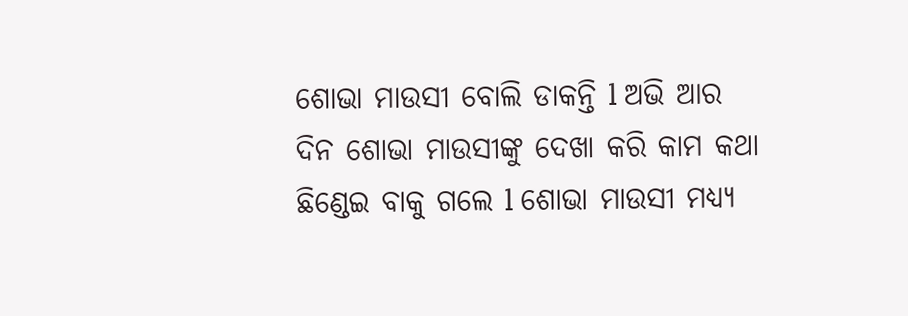ଶୋଭା ମାଉସୀ ବୋଲି ଡାକନ୍ତି l ଅଭି ଆର ଦିନ ଶୋଭା ମାଉସୀଙ୍କୁ ଦେଖା କରି କାମ କଥା ଛିଣ୍ଡେଇ ବାକୁ ଗଲେ l ଶୋଭା ମାଉସୀ ମଧ୍ୟ୍ୟ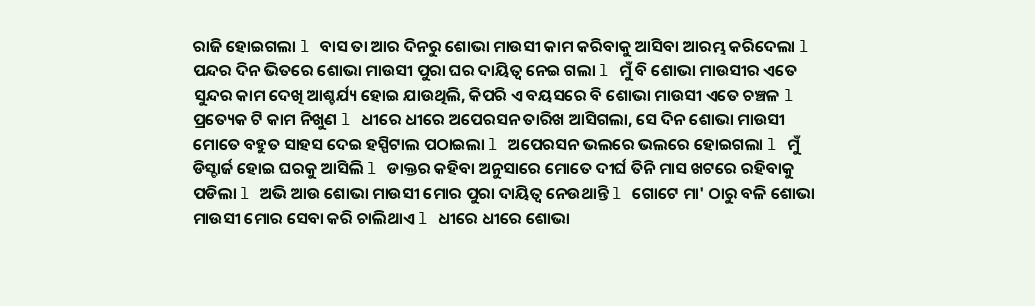ରାଜି ହୋଇଗଲା l ବାସ ତା ଆର ଦିନରୁ ଶୋଭା ମାଉସୀ କାମ କରିବାକୁ ଆସିବା ଆରମ୍ଭ କରିଦେଲା l
ପନ୍ଦର ଦିନ ଭିତରେ ଶୋଭା ମାଉସୀ ପୁରା ଘର ଦାୟିତ୍ୱ ନେଇ ଗଲା l ମୁଁ ବି ଶୋଭା ମାଉସୀର ଏତେ ସୁନ୍ଦର କାମ ଦେଖି ଆଶ୍ଚର୍ଯ୍ୟ ହୋଇ ଯାଉଥିଲି, କିପରି ଏ ବୟସରେ ବି ଶୋଭା ମାଉସୀ ଏତେ ଚଞ୍ଚଳ l ପ୍ରତ୍ୟେକ ଟି କାମ ନିଖୁଣ l ଧୀରେ ଧୀରେ ଅପେରସନ ତାରିଖ ଆସିଗଲା, ସେ ଦିନ ଶୋଭା ମାଉସୀ ମୋତେ ବହୁତ ସାହସ ଦେଇ ହସ୍ପିଟାଲ ପଠାଇଲା l ଅପେରସନ ଭଲରେ ଭଲରେ ହୋଇଗଲା l ମୁଁ ଡିସ୍ଚାର୍ଜ ହୋଇ ଘରକୁ ଆସିଲି l ଡାକ୍ତର କହିବା ଅନୁସାରେ ମୋତେ ଦୀର୍ଘ ତିନି ମାସ ଖଟରେ ରହିବାକୁ ପଡିଲା l ଅଭି ଆଉ ଶୋଭା ମାଉସୀ ମୋର ପୁରା ଦାୟିତ୍ୱ ନେଉଥାନ୍ତି l ଗୋଟେ ମା' ଠାରୁ ବଳି ଶୋଭା ମାଉସୀ ମୋର ସେବା କରି ଚାଲିଥାଏ l ଧୀରେ ଧୀରେ ଶୋଭା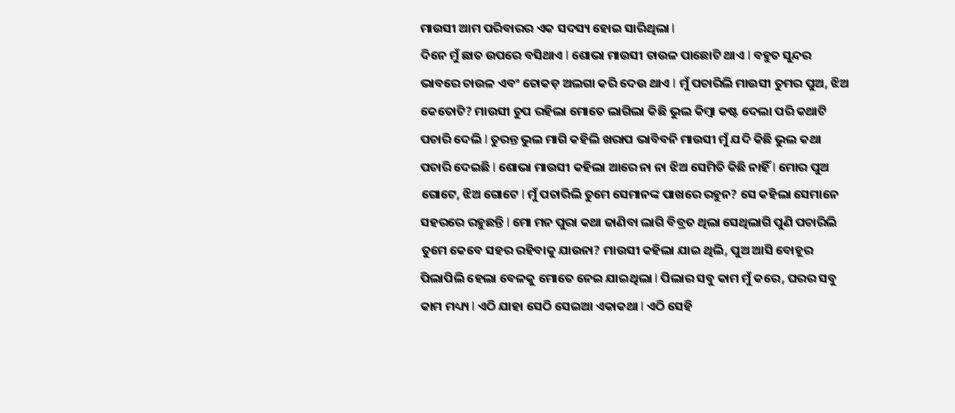ମାଉସୀ ଆମ ପରିବାରର ଏକ ସଦସ୍ୟ ହୋଇ ସାରିଥିଲା l
ଦିନେ ମୁଁ ଛାତ ଉପରେ ବସିଥାଏ l ଶୋଭା ମାଉସୀ ଚାଉଳ ପାଛୋଟି ଥାଏ l ବହୁତ ସୁନ୍ଦର ଭାବରେ ଚାଉଳ ଏବଂ ଚୋକଡ଼ ଅଲଗା କରି ଦେଉ ଥାଏ l ମୁଁ ପଚାରିଲି ମାଉସୀ ତୁମର ପୁଅ, ଝିଅ କେତୋଟି? ମାଉସୀ ଚୁପ ରହିଲା ମୋତେ ଲାଗିଲା କିଛି ଭୁଲ କିମ୍ବା କଷ୍ଟ ଦେଲା ପରି କଥାଟି ପଚାରି ଦେଲି l ତୁରନ୍ତ ଭୁଲ ମାଗି କହିଲି ଖରାପ ଭାବିବନି ମାଉସୀ ମୁଁ ଯଦି କିଛି ଭୁଲ କଥା ପଚାରି ଦେଇଛି l ଶୋଭା ମାଉସୀ କହିଲା ଆରେ ନା ନା ଝିଅ ସେମିତି କିଛି ନାହିଁ l ମୋର ପୁଅ ଗୋଟେ, ଝିଅ ଗୋଟେ l ମୁଁ ପଚାରିଲି ତୁମେ ସେମାନଙ୍କ ପାଖରେ ରହୁନ? ସେ କହିଲା ସେମାନେ ସହରରେ ରହୁଛନ୍ତି l ମୋ ମନ ପୁରା କଥା ଜାଣିବା ଲାଗି ବିବ୍ରତ ଥିଲା ସେଥିଲାଗି ପୁଣି ପଚାରିଲି ତୁମେ କେବେ ସହର ରହିବାକୁ ଯାଉନା? ମାଉସୀ କହିଲା ଯାଇ ଥିଲି, ପୁଅ ଆସି ବୋହୂର ପିଲାପିଲି ହେଲା ବେଳକୁ ମୋତେ ନେଇ ଯାଇଥିଲା l ପିଲାର ସବୁ କାମ ମୁଁ କରେ, ଘରର ସବୁ କାମ ମଧ୍ୟ୍ୟ l ଏଠି ଯାହା ସେଠି ସେଇଆ ଏକାକଥା l ଏଠି ସେହି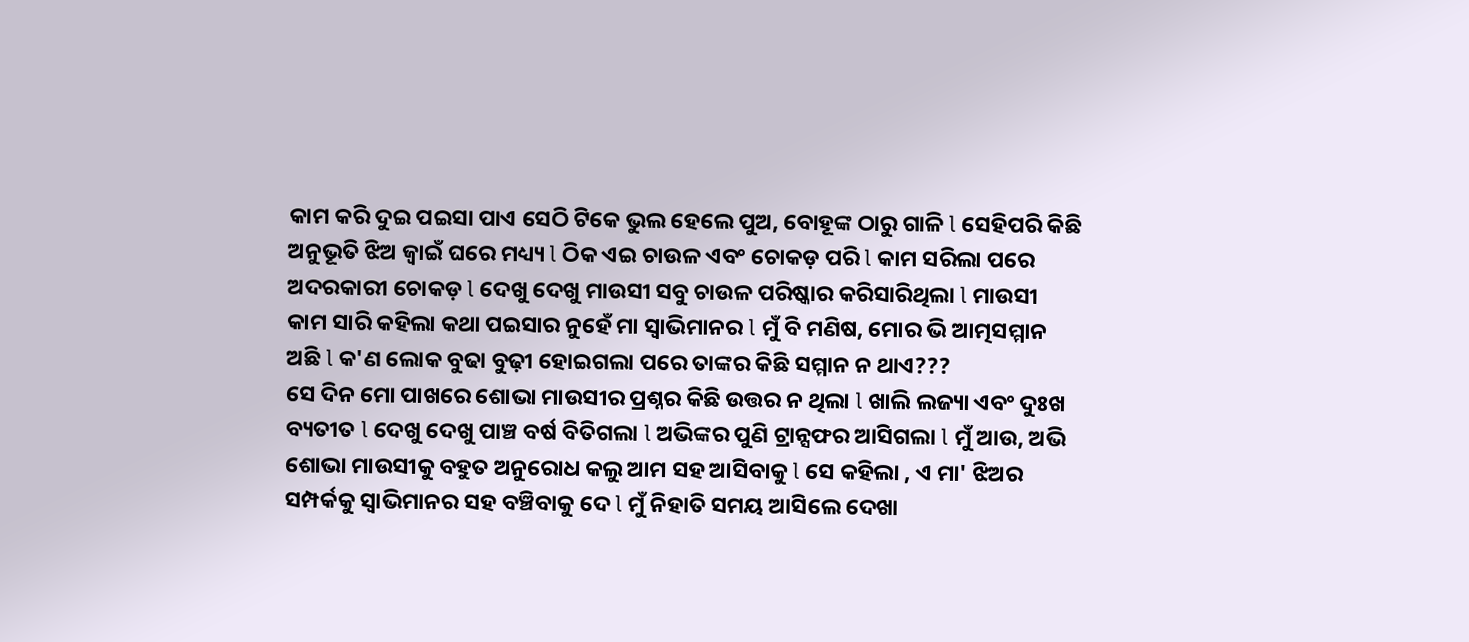କାମ କରି ଦୁଇ ପଇସା ପାଏ ସେଠି ଟିକେ ଭୁଲ ହେଲେ ପୁଅ, ବୋହୂଙ୍କ ଠାରୁ ଗାଳି l ସେହିପରି କିଛି ଅନୁଭୂତି ଝିଅ ଜ୍ୱାଇଁ ଘରେ ମଧ୍ୟ୍ୟ l ଠିକ ଏଇ ଚାଉଳ ଏବଂ ଚୋକଡ଼ ପରି l କାମ ସରିଲା ପରେ ଅଦରକାରୀ ଚୋକଡ଼ l ଦେଖୁ ଦେଖୁ ମାଉସୀ ସବୁ ଚାଉଳ ପରିଷ୍କାର କରିସାରିଥିଲା l ମାଉସୀ କାମ ସାରି କହିଲା କଥା ପଇସାର ନୁହେଁ ମା ସ୍ୱାଭିମାନର l ମୁଁ ବି ମଣିଷ, ମୋର ଭି ଆତ୍ମସମ୍ମାନ ଅଛି l କ'ଣ ଲୋକ ବୁଢା ବୁଢ଼ୀ ହୋଇଗଲା ପରେ ତାଙ୍କର କିଛି ସମ୍ମାନ ନ ଥାଏ???
ସେ ଦିନ ମୋ ପାଖରେ ଶୋଭା ମାଉସୀର ପ୍ରଶ୍ନର କିଛି ଉତ୍ତର ନ ଥିଲା l ଖାଲି ଲଜ୍ୟା ଏବଂ ଦୁଃଖ ବ୍ୟତୀତ l ଦେଖୁ ଦେଖୁ ପାଞ୍ଚ ବର୍ଷ ବିତିଗଲା l ଅଭିଙ୍କର ପୁଣି ଟ୍ରାନ୍ସଫର ଆସିଗଲା l ମୁଁ ଆଉ, ଅଭି ଶୋଭା ମାଉସୀକୁ ବହୁତ ଅନୁରୋଧ କଲୁ ଆମ ସହ ଆସିବାକୁ l ସେ କହିଲା , ଏ ମା' ଝିଅର ସମ୍ପର୍କକୁ ସ୍ୱାଭିମାନର ସହ ବଞ୍ଚିବାକୁ ଦେ l ମୁଁ ନିହାତି ସମୟ ଆସିଲେ ଦେଖା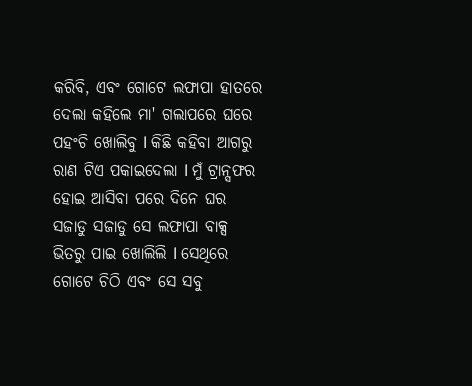କରିବି, ଏବଂ ଗୋଟେ ଲଫାପା ହାତରେ ଦେଲା କହିଲେ ମା' ଗଲାପରେ ଘରେ ପହଂଚି ଖୋଲିବୁ l କିଛି କହିବା ଆଗରୁ ରାଣ ଟିଏ ପକାଇଦେଲା l ମୁଁ ଟ୍ରାନ୍ସଫର ହୋଇ ଆସିବା ପରେ ଦିନେ ଘର ସଜାଡୁ ସଜାଡୁ ସେ ଲଫାପା ବାକ୍ସ ଭିତରୁ ପାଇ ଖୋଲିଲି l ସେଥିରେ ଗୋଟେ ଚିଠି ଏବଂ ସେ ସବୁ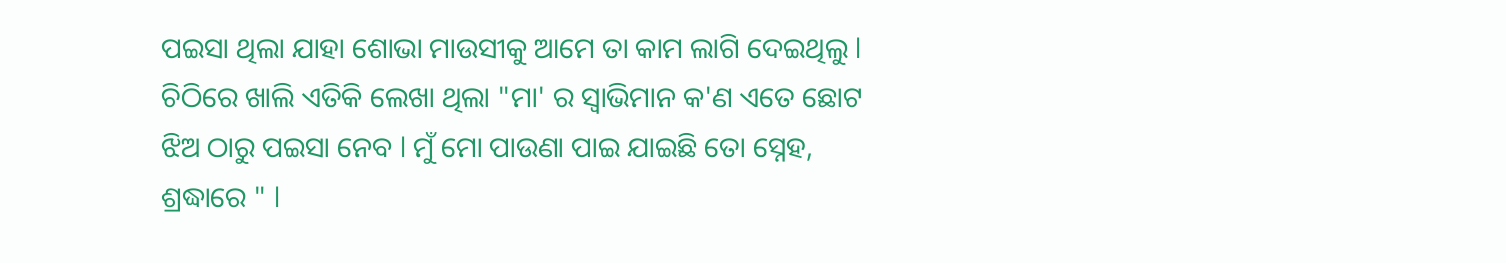ପଇସା ଥିଲା ଯାହା ଶୋଭା ମାଉସୀକୁ ଆମେ ତା କାମ ଲାଗି ଦେଇଥିଲୁ l ଚିଠିରେ ଖାଲି ଏତିକି ଲେଖା ଥିଲା "ମା' ର ସ୍ୱାଭିମାନ କ'ଣ ଏତେ ଛୋଟ ଝିଅ ଠାରୁ ପଇସା ନେବ l ମୁଁ ମୋ ପାଉଣା ପାଇ ଯାଇଛି ତୋ ସ୍ନେହ, ଶ୍ରଦ୍ଧାରେ " l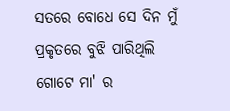ସତରେ ବୋଧେ ସେ ଦିନ ମୁଁ ପ୍ରକୃତରେ ବୁଝି ପାରିଥିଲି ଗୋଟେ ମା' ର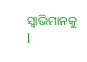ସ୍ୱାଭିମାନକୁ l